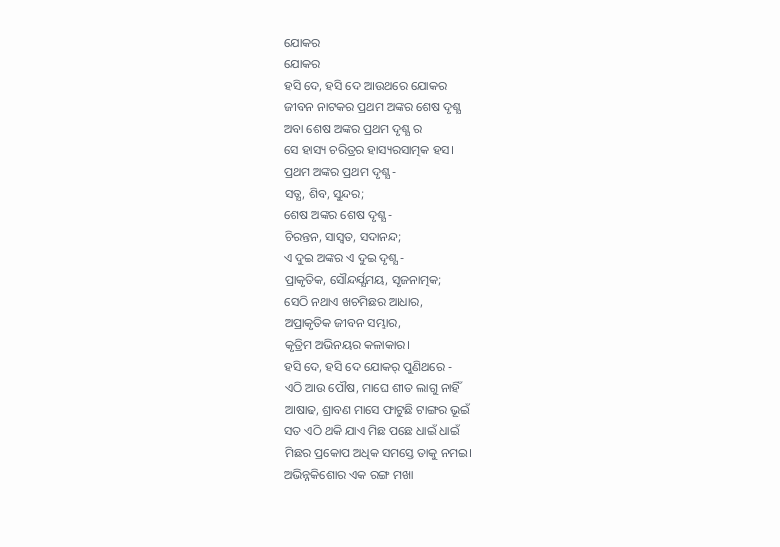ଯୋକର
ଯୋକର
ହସି ଦେ, ହସି ଦେ ଆଉଥରେ ଯୋକର
ଜୀବନ ନାଟକର ପ୍ରଥମ ଅଙ୍କର ଶେଷ ଦୃଶ୍ଯ
ଅବା ଶେଷ ଅଙ୍କର ପ୍ରଥମ ଦୃଶ୍ଯ ର
ସେ ହାସ୍ୟ ଚରିତ୍ରର ହାସ୍ୟରସାତ୍ମକ ହସ।
ପ୍ରଥମ ଅଙ୍କର ପ୍ରଥମ ଦୃଶ୍ଯ -
ସତ୍ଯ, ଶିବ, ସୁନ୍ଦର;
ଶେଷ ଅଙ୍କର ଶେଷ ଦୃଶ୍ଯ -
ଚିରନ୍ତନ, ସାସ୍ବତ, ସଦାନନ୍ଦ;
ଏ ଦୁଇ ଅଙ୍କର ଏ ଦୁଇ ଦୃଶ୍ଯ -
ପ୍ରାକୃତିକ, ସୌନ୍ଦର୍ଯ୍ଯମୟ, ସୃଜନାତ୍ମକ;
ସେଠି ନଥାଏ ଖଚମିଛର ଆଧାର,
ଅପ୍ରାକୃତିକ ଜୀବନ ସମ୍ଭାର,
କୃତ୍ରିମ ଅଭିନୟର କଳାକାର।
ହସି ଦେ, ହସି ଦେ ଯୋକର୍ ପୁଣିଥରେ -
ଏଠି ଆଉ ପୌଷ, ମାଘେ ଶୀତ ଲାଗୁ ନାହିଁ
ଆଷାଢ, ଶ୍ରାବଣ ମାସେ ଫାଟୁଛି ଟାଙ୍ଗର ଭୂଇଁ
ସତ ଏଠି ଥକି ଯାଏ ମିଛ ପଛେ ଧାଇଁ ଧାଇଁ
ମିଛର ପ୍ରକୋପ ଅଧିକ ସମସ୍ତେ ତାକୁ ନମଇ।
ଅଭିନ୍ନକିଶୋର ଏକ ରଙ୍ଗ ମଖା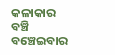କଳାକାର
ବଞ୍ଚି ବଞ୍ଚେଇବାର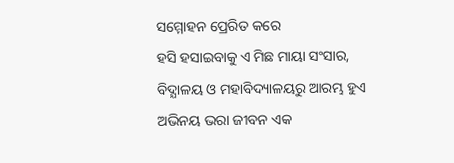ସମ୍ମୋହନ ପ୍ରେରିତ କରେ
ହସି ହସାଇବାକୁ ଏ ମିଛ ମାୟା ସଂସାର,
ବିଦ୍ଯାଳୟ ଓ ମହାବିଦ୍ୟାଳୟରୁ ଆରମ୍ଭ ହୁଏ
ଅଭିନୟ ଭରା ଜୀବନ ଏକ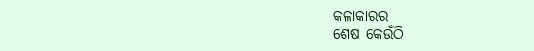କଳାକାରର
ଶେଷ କେଉଁଠି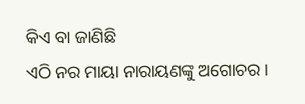କିଏ ବା ଜାଣିଛି
ଏଠି ନର ମାୟା ନାରାୟଣଙ୍କୁ ଅଗୋଚର।